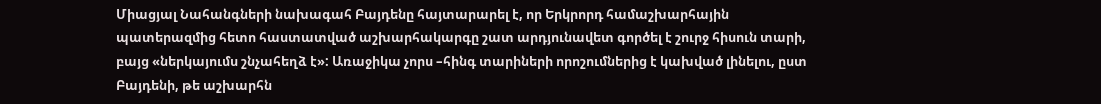Միացյալ Նահանգների նախագահ Բայդենը հայտարարել է, որ Երկրորդ համաշխարհային պատերազմից հետո հաստատված աշխարհակարգը շատ արդյունավետ գործել է շուրջ հիսուն տարի, բայց «ներկայումս շնչահեղձ է»: Առաջիկա չորս –հինգ տարիների որոշումներից է կախված լինելու, ըստ Բայդենի, թե աշխարհն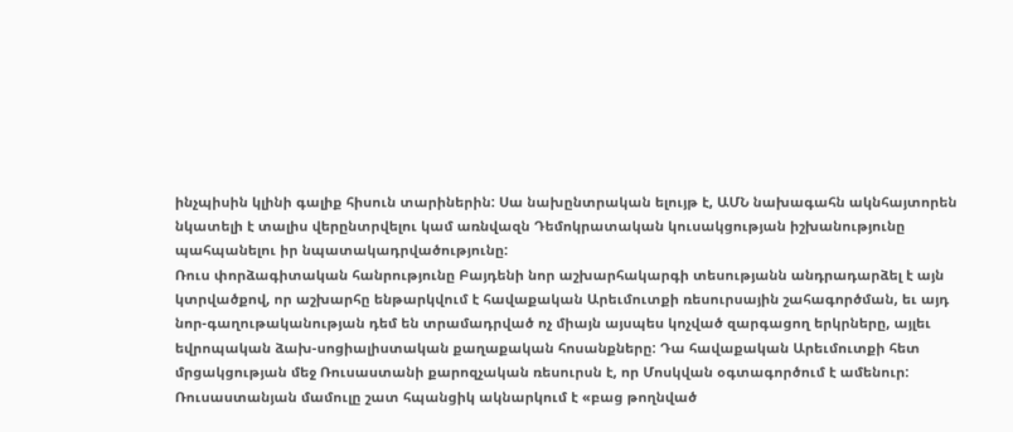ինչպիսին կլինի գալիք հիսուն տարիներին: Սա նախընտրական ելույթ է, ԱՄՆ նախագահն ակնհայտորեն նկատելի է տալիս վերընտրվելու կամ առնվազն Դեմոկրատական կուսակցության իշխանությունը պահպանելու իր նպատակադրվածությունը:
Ռուս փորձագիտական հանրությունը Բայդենի նոր աշխարհակարգի տեսությանն անդրադարձել է այն կտրվածքով, որ աշխարհը ենթարկվում է հավաքական Արեւմուտքի ռեսուրսային շահագործման, եւ այդ նոր-գաղութականության դեմ են տրամադրված ոչ միայն այսպես կոչված զարգացող երկրները, այլեւ եվրոպական ձախ-սոցիալիստական քաղաքական հոսանքները: Դա հավաքական Արեւմուտքի հետ մրցակցության մեջ Ռուսաստանի քարոզչական ռեսուրսն է, որ Մոսկվան օգտագործում է ամենուր: Ռուսաստանյան մամուլը շատ հպանցիկ ակնարկում է «բաց թողնված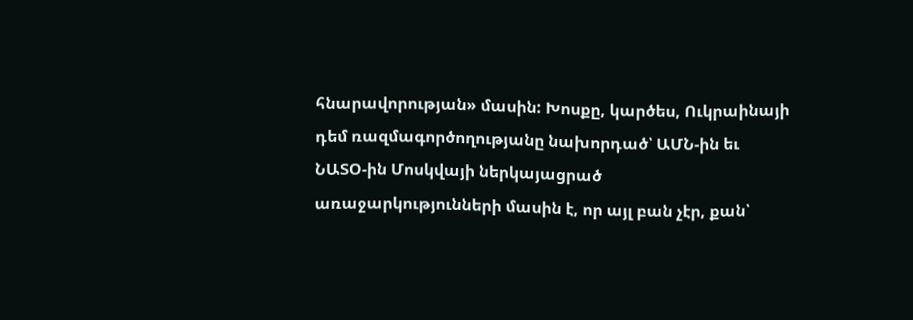հնարավորության» մասին: Խոսքը, կարծես, Ուկրաինայի դեմ ռազմագործողությանը նախորդած՝ ԱՄՆ-ին եւ ՆԱՏՕ-ին Մոսկվայի ներկայացրած առաջարկությունների մասին է, որ այլ բան չէր, քան՝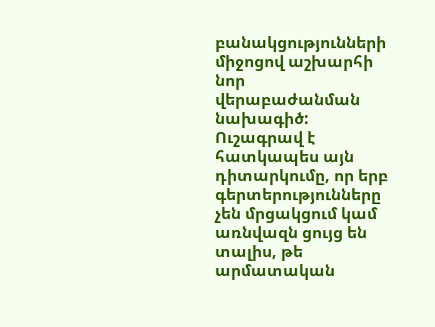բանակցությունների միջոցով աշխարհի նոր վերաբաժանման նախագիծ:
Ուշագրավ է հատկապես այն դիտարկումը, որ երբ գերտերությունները չեն մրցակցում կամ առնվազն ցույց են տալիս, թե արմատական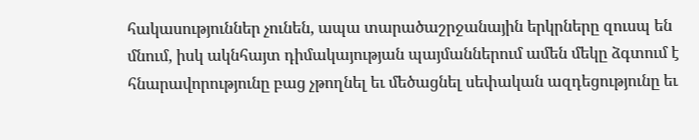հակասություններ չունեն, ապա տարածաշրջանային երկրները զուսպ են մնում, իսկ ակնհայտ դիմակայության պայմաններում ամեն մեկը ձգտում է հնարավորությունը բաց չթողնել եւ մեծացնել սեփական ազդեցությունը եւ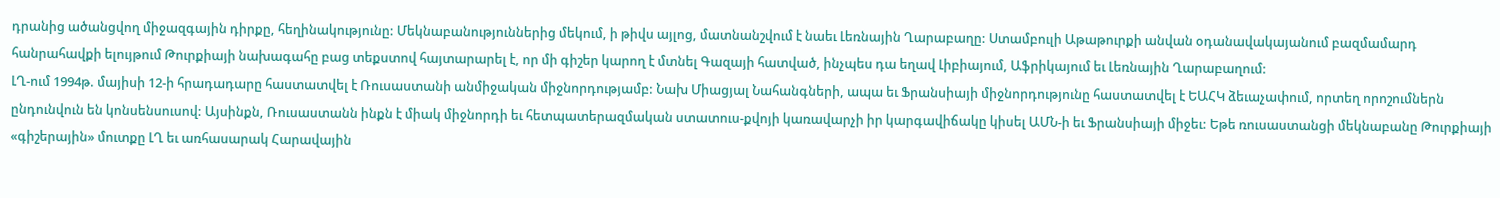դրանից ածանցվող միջազգային դիրքը, հեղինակությունը: Մեկնաբանություններից մեկում, ի թիվս այլոց, մատնանշվում է նաեւ Լեռնային Ղարաբաղը: Ստամբուլի Աթաթուրքի անվան օդանավակայանում բազմամարդ հանրահավքի ելույթում Թուրքիայի նախագահը բաց տեքստով հայտարարել է, որ մի գիշեր կարող է մտնել Գազայի հատված, ինչպես դա եղավ Լիբիայում, Աֆրիկայում եւ Լեռնային Ղարաբաղում:
ԼՂ-ում 1994թ. մայիսի 12-ի հրադադարը հաստատվել է Ռուսաստանի անմիջական միջնորդությամբ: Նախ Միացյալ Նահանգների, ապա եւ Ֆրանսիայի միջնորդությունը հաստատվել է ԵԱՀԿ ձեւաչափում, որտեղ որոշումներն ընդունվուն են կոնսենսուսով: Այսինքն, Ռուսաստանն ինքն է միակ միջնորդի եւ հետպատերազմական ստատուս-քվոյի կառավարչի իր կարգավիճակը կիսել ԱՄՆ-ի եւ Ֆրանսիայի միջեւ: Եթե ռուսաստանցի մեկնաբանը Թուրքիայի «գիշերային» մուտքը ԼՂ եւ առհասարակ Հարավային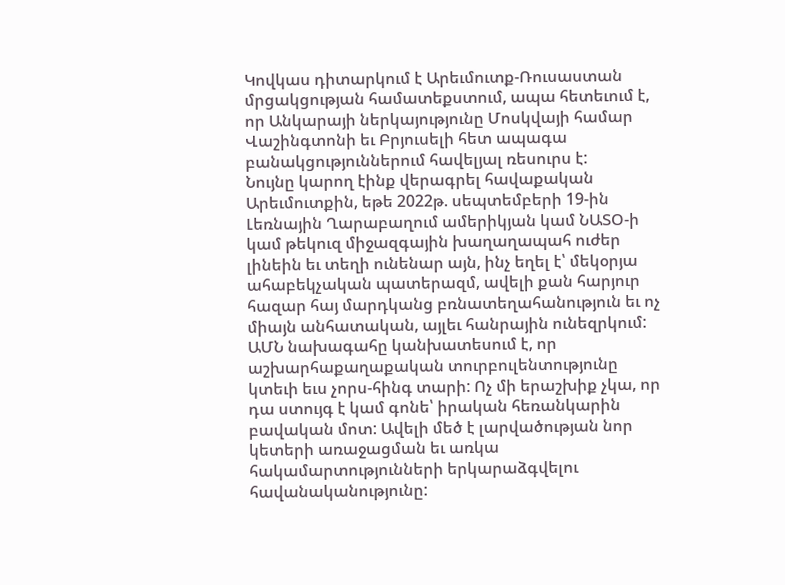Կովկաս դիտարկում է Արեւմուտք-Ռուսաստան մրցակցության համատեքստում, ապա հետեւում է, որ Անկարայի ներկայությունը Մոսկվայի համար Վաշինգտոնի եւ Բրյուսելի հետ ապագա բանակցություններում հավելյալ ռեսուրս է:
Նույնը կարող էինք վերագրել հավաքական Արեւմուտքին, եթե 2022թ. սեպտեմբերի 19-ին Լեռնային Ղարաբաղում ամերիկյան կամ ՆԱՏՕ-ի կամ թեկուզ միջազգային խաղաղապահ ուժեր լինեին եւ տեղի ունենար այն, ինչ եղել է՝ մեկօրյա ահաբեկչական պատերազմ, ավելի քան հարյուր հազար հայ մարդկանց բռնատեղահանություն եւ ոչ միայն անհատական, այլեւ հանրային ունեզրկում: ԱՄՆ նախագահը կանխատեսում է, որ աշխարհաքաղաքական տուրբուլենտությունը կտեւի եւս չորս-հինգ տարի: Ոչ մի երաշխիք չկա, որ դա ստույգ է կամ գոնե՝ իրական հեռանկարին բավական մոտ: Ավելի մեծ է լարվածության նոր կետերի առաջացման եւ առկա հակամարտությունների երկարաձգվելու հավանականությունը: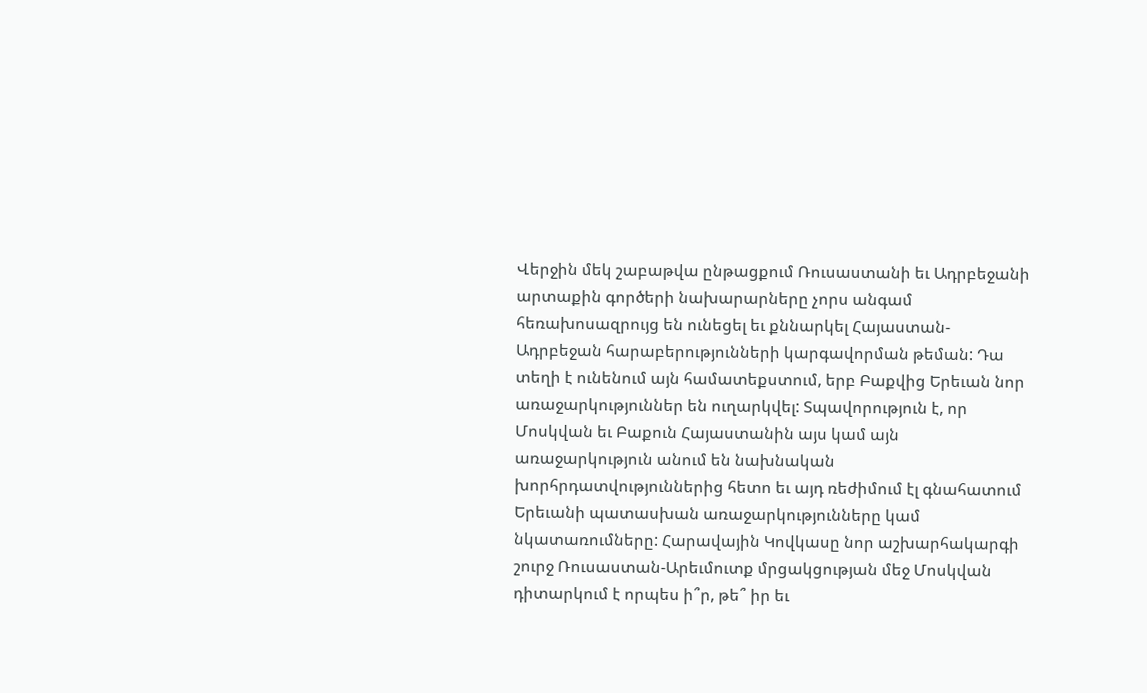Վերջին մեկ շաբաթվա ընթացքում Ռուսաստանի եւ Ադրբեջանի արտաքին գործերի նախարարները չորս անգամ հեռախոսազրույց են ունեցել եւ քննարկել Հայաստան-Ադրբեջան հարաբերությունների կարգավորման թեման: Դա տեղի է ունենում այն համատեքստում, երբ Բաքվից Երեւան նոր առաջարկություններ են ուղարկվել: Տպավորություն է, որ Մոսկվան եւ Բաքուն Հայաստանին այս կամ այն առաջարկություն անում են նախնական խորհրդատվություններից հետո եւ այդ ռեժիմում էլ գնահատում Երեւանի պատասխան առաջարկությունները կամ նկատառումները: Հարավային Կովկասը նոր աշխարհակարգի շուրջ Ռուսաստան-Արեւմուտք մրցակցության մեջ Մոսկվան դիտարկում է որպես ի՞ր, թե՞ իր եւ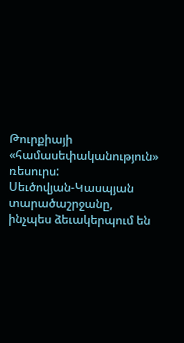Թուրքիայի «համասեփականություն» ռեսուրս:
Սեւծովյան-Կասպյան տարածաշրջանը, ինչպես ձեւակերպում են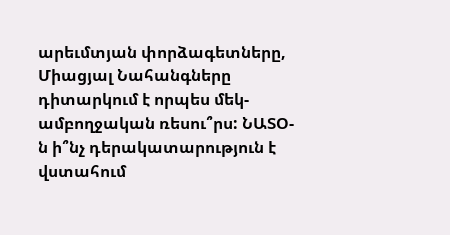արեւմտյան փորձագետները, Միացյալ Նահանգները դիտարկում է որպես մեկ-ամբողջական ռեսու՞րս: ՆԱՏՕ-ն ի՞նչ դերակատարություն է վստահում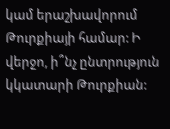կամ երաշխավորում Թուրքիայի համար: Ի վերջո, ի՞նչ ընտրություն կկատարի Թուրքիան: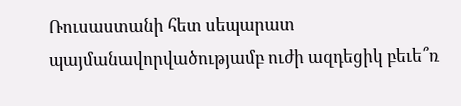Ռուսաստանի հետ սեպարատ պայմանավորվածությամբ ուժի ազդեցիկ բեւե՞ռ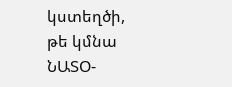կստեղծի, թե կմնա ՆԱՏՕ-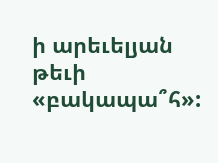ի արեւելյան թեւի «բակապա՞հ»: